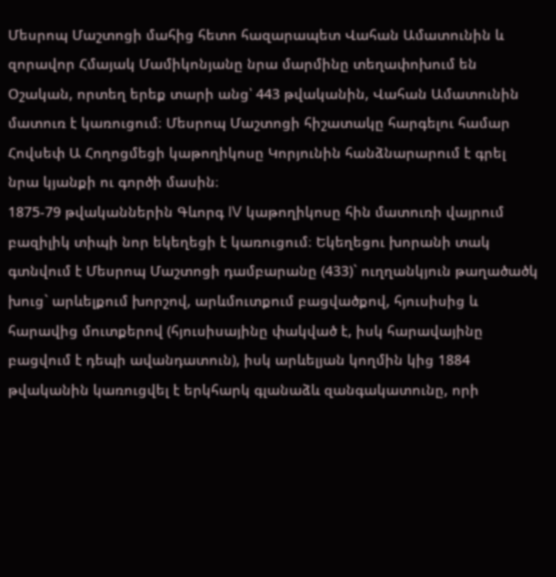Մեսրոպ Մաշտոցի մահից հետո հազարապետ Վահան Ամատունին և զորավոր Հմայակ Մամիկոնյանը նրա մարմինը տեղափոխում են Օշական, որտեղ երեք տարի անց՝ 443 թվականին, Վահան Ամատունին մատուռ է կառուցում։ Մեսրոպ Մաշտոցի հիշատակը հարգելու համար Հովսեփ Ա Հողոցմեցի կաթողիկոսը Կորյունին հանձնարարում է գրել նրա կյանքի ու գործի մասին։
1875-79 թվականներին Գևորգ IV կաթողիկոսը հին մատուռի վայրում բազիլիկ տիպի նոր եկեղեցի է կառուցում։ Եկեղեցու խորանի տակ գտնվում է Մեսրոպ Մաշտոցի դամբարանը (433)` ուղղանկյուն թաղածածկ խուց` արևելքում խորշով, արևմուտքում բացվածքով, հյուսիսից և հարավից մուտքերով (հյուսիսայինը փակված է, իսկ հարավայինը բացվում է դեպի ավանդատուն), իսկ արևելյան կողմին կից 1884 թվականին կառուցվել է երկհարկ գլանաձև զանգակատունը, որի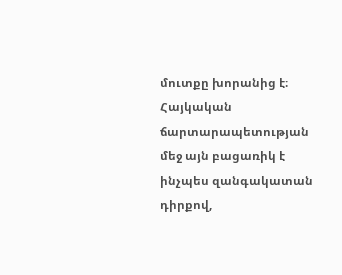մուտքը խորանից է։ Հայկական ճարտարապետության մեջ այն բացառիկ է ինչպես զանգակատան դիրքով,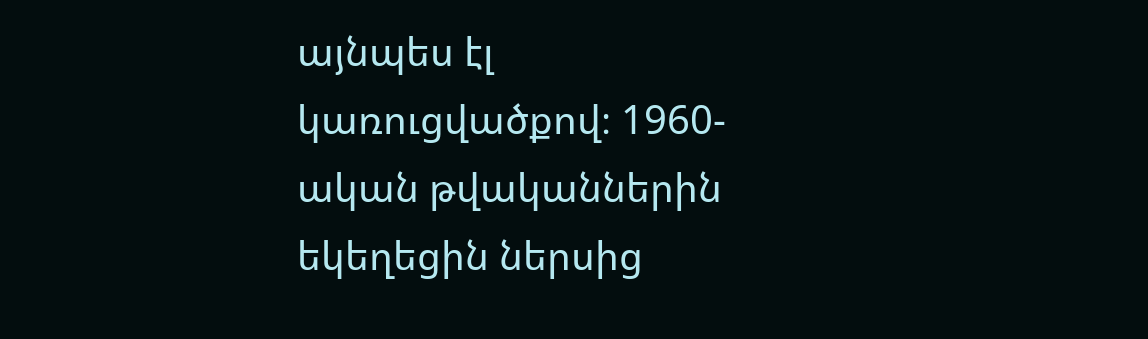այնպես էլ կառուցվածքով։ 1960-ական թվականներին եկեղեցին ներսից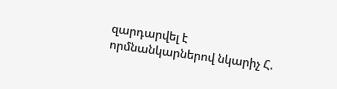զարդարվել է որմնանկարներով նկարիչ Հ.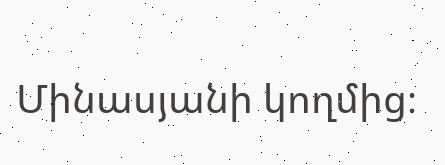Մինասյանի կողմից։